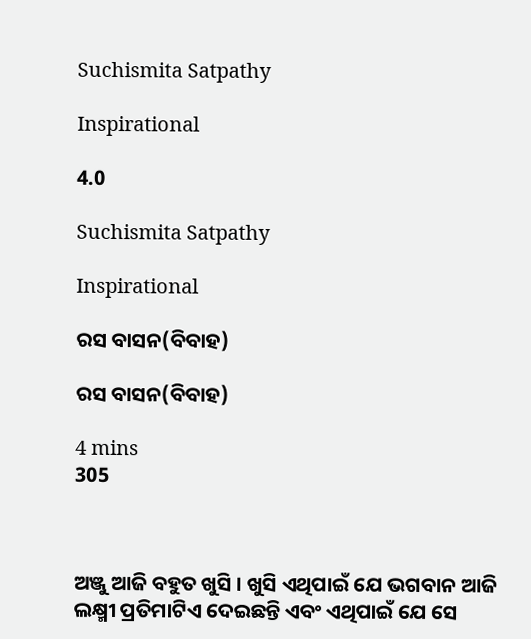Suchismita Satpathy

Inspirational

4.0

Suchismita Satpathy

Inspirational

ରସ ବାସନ(ବିବାହ)

ରସ ବାସନ(ବିବାହ)

4 mins
305



ଅଞ୍ଜୁ ଆଜି ବହୁତ ଖୁସି । ଖୁସି ଏଥିପାଇଁ ଯେ ଭଗବାନ ଆଜି ଲକ୍ଷ୍ମୀ ପ୍ରତିମାଟିଏ ଦେଇଛନ୍ତି ଏବଂ ଏଥିପାଇଁ ଯେ ସେ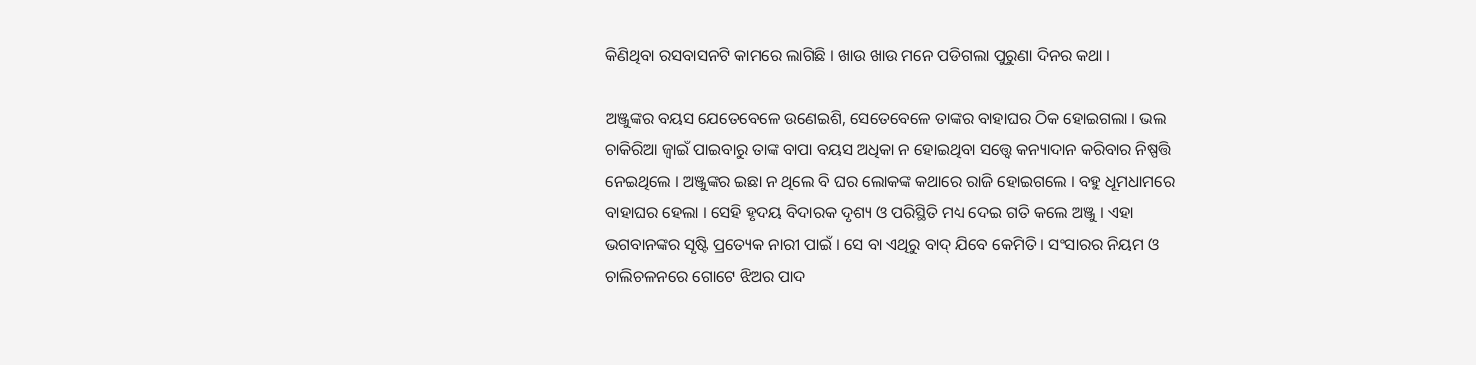କିଣିଥିବା ରସବାସନଟି କାମରେ ଲାଗିଛି । ଖାଉ ଖାଉ ମନେ ପଡିଗଲା ପୁରୁଣା ଦିନର କଥା ।

ଅଞ୍ଜୁଙ୍କର ବୟସ ଯେତେବେଳେ ଉଣେଇଶି, ସେତେବେଳେ ତାଙ୍କର ବାହାଘର ଠିକ ହୋଇଗଲା । ଭଲ ଚାକିରିଆ ଜ୍ୱାଇଁ ପାଇବାରୁ ତାଙ୍କ ବାପା ବୟସ ଅଧିକା ନ ହୋଇଥିବା ସତ୍ତ୍ୱେ କନ୍ୟାଦାନ କରିବାର ନିଷ୍ପତ୍ତି ନେଇଥିଲେ । ଅଞ୍ଜୁଙ୍କର ଇଛା ନ ଥିଲେ ବି ଘର ଲୋକଙ୍କ କଥାରେ ରାଜି ହୋଇଗଲେ । ବହୁ ଧୂମଧାମରେ ବାହାଘର ହେଲା । ସେହି ହୃଦୟ ବିଦାରକ ଦୃଶ୍ୟ ଓ ପରିସ୍ଥିତି ମଧ୍ୟ ଦେଇ ଗତି କଲେ ଅଞ୍ଜୁ । ଏହା ଭଗବାନଙ୍କର ସୃଷ୍ଟି ପ୍ରତ୍ୟେକ ନାରୀ ପାଇଁ । ସେ ବା ଏଥିରୁ ବାଦ୍ ଯିବେ କେମିତି । ସଂସାରର ନିୟମ ଓ ଚାଲିଚଳନରେ ଗୋଟେ ଝିଅର ପାଦ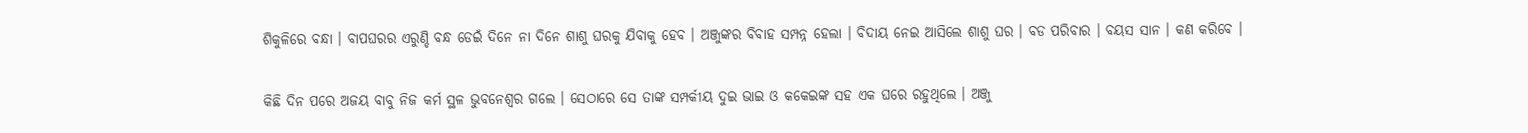ଶିକୁଳିରେ ବନ୍ଧା । ବାପଘରର ଏରୁଣ୍ଡି ବନ୍ଧ ଡେଇଁ ଦିନେ ନା ଦିନେ ଶାଶୁ ଘରକୁ ଯିବାକୁ ହେବ । ଅଞ୍ଜୁଙ୍କର ବିବାହ ସମ୍ପନ୍ନ ହେଲା । ବିଦାୟ ନେଇ ଆସିଲେ ଶାଶୁ ଘର । ବଡ ପରିବାର । ବୟସ ସାନ । କଣ କରିବେ ।

କିଛି ଦିନ ପରେ ଅଜୟ ବାବୁ ନିଜ କର୍ମ ସ୍ଥଳ ଭୁବନେଶ୍ୱର ଗଲେ । ସେଠାରେ ସେ ତାଙ୍କ ସମ୍ପର୍କୀୟ ଦୁଇ ଭାଇ ଓ କକେଇଙ୍କ ସହ ଏକ ଘରେ ରହୁଥିଲେ । ଅଞ୍ଜୁ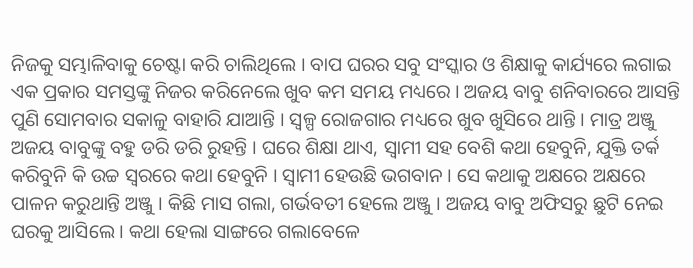ନିଜକୁ ସମ୍ଭାଳିବାକୁ ଚେଷ୍ଟା କରି ଚାଲିଥିଲେ । ବାପ ଘରର ସବୁ ସଂସ୍କାର ଓ ଶିକ୍ଷାକୁ କାର୍ଯ୍ୟରେ ଲଗାଇ ଏକ ପ୍ରକାର ସମସ୍ତଙ୍କୁ ନିଜର କରିନେଲେ ଖୁବ କମ ସମୟ ମଧ୍ୟରେ । ଅଜୟ ବାବୁ ଶନିବାରରେ ଆସନ୍ତି ପୁଣି ସୋମବାର ସକାଳୁ ବାହାରି ଯାଆନ୍ତି । ସ୍ୱଳ୍ପ ରୋଜଗାର ମଧ୍ୟରେ ଖୁବ ଖୁସିରେ ଥାନ୍ତି । ମାତ୍ର ଅଞ୍ଜୁ ଅଜୟ ବାବୁଙ୍କୁ ବହୁ ଡରି ଡରି ରୁହନ୍ତି । ଘରେ ଶିକ୍ଷା ଥାଏ, ସ୍ୱାମୀ ସହ ବେଶି କଥା ହେବୁନି, ଯୁକ୍ତି ତର୍କ କରିବୁନି କି ଉଚ୍ଚ ସ୍ୱରରେ କଥା ହେବୁନି । ସ୍ୱାମୀ ହେଉଛି ଭଗବାନ । ସେ କଥାକୁ ଅକ୍ଷରେ ଅକ୍ଷରେ ପାଳନ କରୁଥାନ୍ତି ଅଞ୍ଜୁ । କିଛି ମାସ ଗଲା, ଗର୍ଭବତୀ ହେଲେ ଅଞ୍ଜୁ । ଅଜୟ ବାବୁ ଅଫିସରୁ ଛୁଟି ନେଇ ଘରକୁ ଆସିଲେ । କଥା ହେଲା ସାଙ୍ଗରେ ଗଲାବେଳେ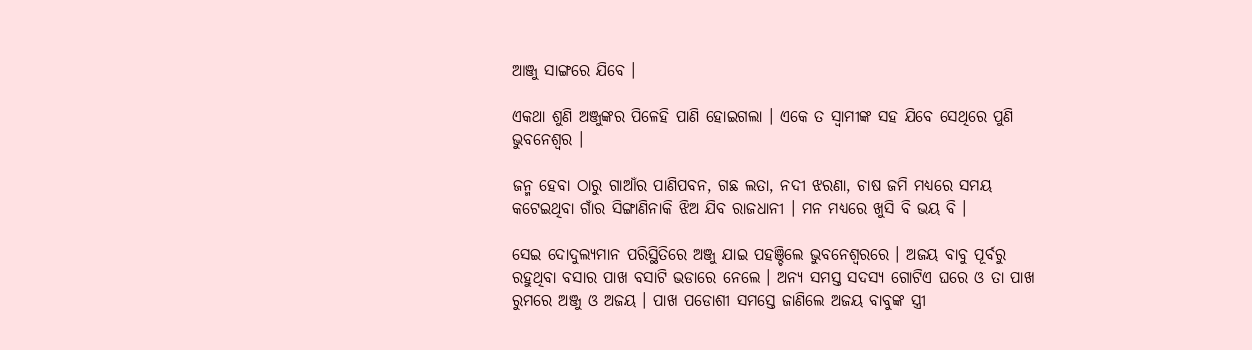ଆଞ୍ଜୁ ସାଙ୍ଗରେ ଯିବେ ।

ଏକଥା ଶୁଣି ଅଞ୍ଜୁଙ୍କର ପିଳେହି ପାଣି ହୋଇଗଲା । ଏକେ ତ ସ୍ୱାମୀଙ୍କ ସହ ଯିବେ ସେଥିରେ ପୁଣି ଭୁବନେଶ୍ୱର ।

ଜନ୍ମ ହେବା ଠାରୁ ଗାଆଁର ପାଣିପବନ, ଗଛ ଲତା, ନଦୀ ଝରଣା, ଚାଷ ଜମି ମଧ୍ୟରେ ସମୟ କଟେଇଥିବା ଗାଁର ସିଙ୍ଗାଣିନାକି ଝିଅ ଯିବ ରାଜଧାନୀ । ମନ ମଧ୍ୟରେ ଖୁସି ବି ଭୟ ବି ।

ସେଇ ଦୋଦୁଲ୍ୟମାନ ପରିସ୍ଥିତିରେ ଅଞ୍ଜୁ ଯାଇ ପହଞ୍ଚିଲେ ଭୁବନେଶ୍ୱରରେ । ଅଜୟ ବାବୁ ପୂର୍ବରୁ ରହୁଥିବା ବସାର ପାଖ ବସାଟି ଭଡାରେ ନେଲେ । ଅନ୍ୟ ସମସ୍ତ ସଦସ୍ୟ ଗୋଟିଏ ଘରେ ଓ ତା ପାଖ ରୁମରେ ଅଞ୍ଜୁ ଓ ଅଜୟ । ପାଖ ପଡୋଶୀ ସମସ୍ତେ ଜାଣିଲେ ଅଜୟ ବାବୁଙ୍କ ସ୍ତ୍ରୀ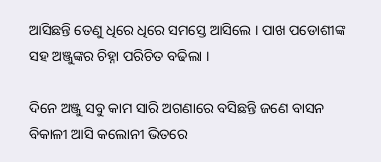ଆସିଛନ୍ତି ତେଣୁ ଧିରେ ଧିରେ ସମସ୍ତେ ଆସିଲେ । ପାଖ ପଡୋଶୀଙ୍କ ସହ ଅଞ୍ଜୁଙ୍କର ଚିହ୍ନା ପରିଚିତ ବଢିଲା ।

ଦିନେ ଅଞ୍ଜୁ ସବୁ କାମ ସାରି ଅଗଣାରେ ବସିଛନ୍ତି ଜଣେ ବାସନ ବିକାଳୀ ଆସି କଲୋନୀ ଭିତରେ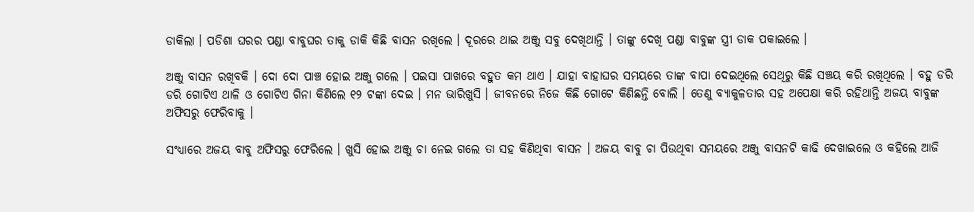ଡାକିଲା । ପଡିଶା ଘରର ପଣ୍ଡା ବାବୁଘର ତାକୁ ଡାକି କିଛି ବାସନ ରଖିଲେ । ଦୂରରେ ଥାଇ ଅଞ୍ଜୁ ସବୁ ଦେଖିଥାନ୍ତି । ତାଙ୍କୁ ଦେଖି ପଣ୍ଡା ବାବୁଙ୍କ ସ୍ତ୍ରୀ ଡାକ ପକାଇଲେ ।

ଅଞ୍ଜୁ ବାସନ ରଖିବକି । ଦୋ ଦୋ ପାଞ୍ଚ ହୋଇ ଅଞ୍ଜୁ ଗଲେ । ପଇସା ପାଖରେ ବହୁତ କମ ଥାଏ । ଯାହା ବାହାଘର ସମୟରେ ତାଙ୍କ ବାପା ଦେଇଥିଲେ ସେଥିରୁ କିଛି ସଞ୍ଚୟ କରି ରଖିଥିଲେ । ବହୁ ଡରି ଡରି ଗୋଟିଏ ଥାଳି ଓ ଗୋଟିଏ ଗିନା କିଣିଲେ ୧୨ ଟଙ୍କା ଦେଇ । ମନ ଭାରିଖୁସି । ଜୀବନରେ ନିଜେ କିଛି ଗୋଟେ କିଣିଛନ୍ତି ବୋଲି । ତେଣୁ ବ୍ୟାକୁଳତାର ସହ ଅପେକ୍ଷା କରି ରହିଥାନ୍ତି ଅଜୟ ବାବୁଙ୍କ ଅଫିସରୁ ଫେରିବାକୁ ।

ସଂଧ୍ୟାରେ ଅଜୟ ବାବୁ ଅଫିସରୁ ଫେରିଲେ । ଖୁସି ହୋଇ ଅଞ୍ଜୁ ଚା ନେଇ ଗଲେ ତା ସହ କିଣିଥିବା ବାସନ । ଅଜୟ ବାବୁ ଚା ପିଉଥିବା ସମୟରେ ଅଞ୍ଜୁ ବାସନଟି କାଢି ଦେଖାଇଲେ ଓ କହିଲେ ଆଜି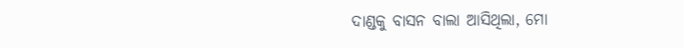ଦାଣ୍ଡକୁ ବାସନ ବାଲା ଆସିଥିଲା, ମୋ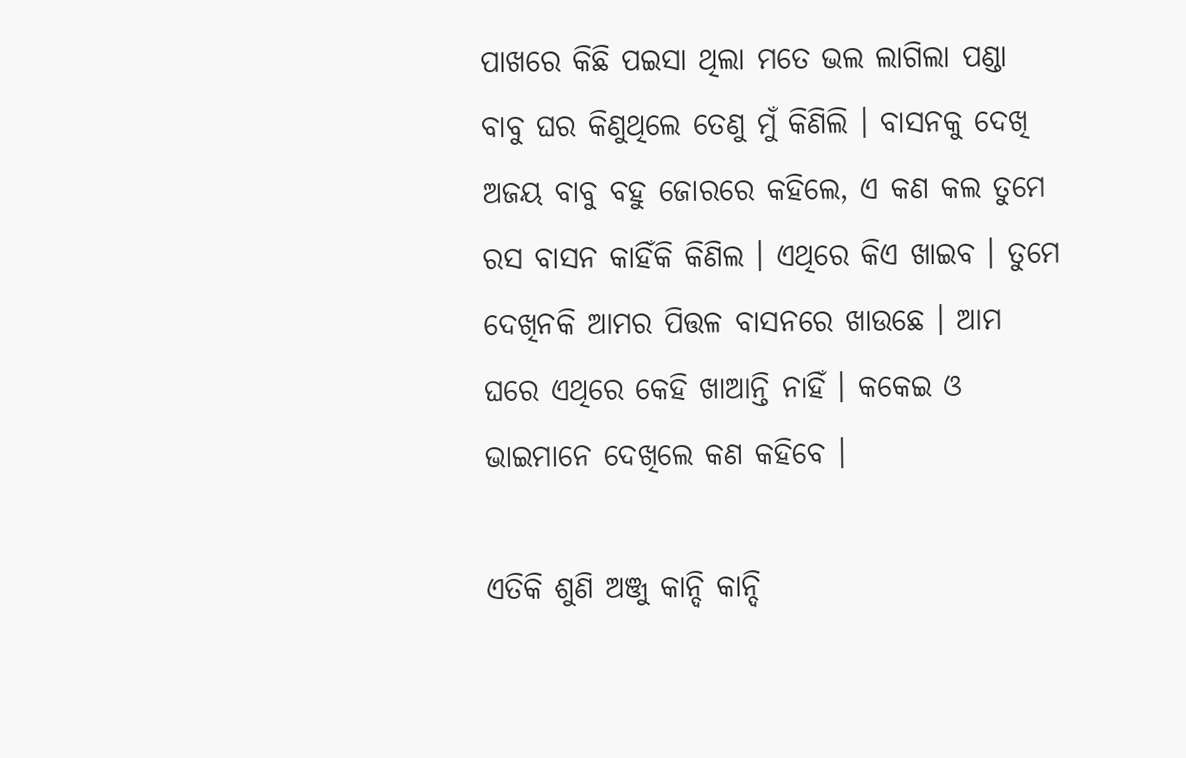ପାଖରେ କିଛି ପଇସା ଥିଲା ମତେ ଭଲ ଲାଗିଲା ପଣ୍ଡା ବାବୁ ଘର କିଣୁଥିଲେ ତେଣୁ ମୁଁ କିଣିଲି । ବାସନକୁ ଦେଖି ଅଜୟ ବାବୁ ବହୁ ଜୋରରେ କହିଲେ, ଏ କଣ କଲ ତୁମେ ରସ ବାସନ କାହିଁକି କିଣିଲ । ଏଥିରେ କିଏ ଖାଇବ । ତୁମେ ଦେଖିନକି ଆମର ପିତ୍ତଳ ବାସନରେ ଖାଉଛେ । ଆମ ଘରେ ଏଥିରେ କେହି ଖାଆନ୍ତି ନାହିଁ । କକେଇ ଓ ଭାଇମାନେ ଦେଖିଲେ କଣ କହିବେ ।

ଏତିକି ଶୁଣି ଅଞ୍ଜୁ କାନ୍ଦି କାନ୍ଦି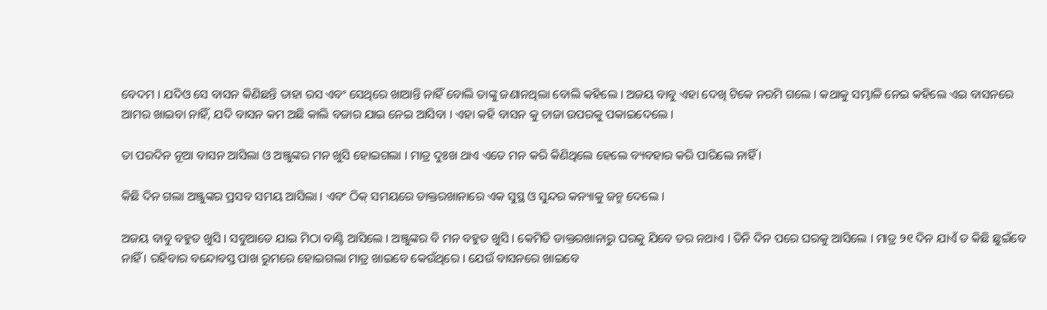ବେଦମ । ଯଦିଓ ସେ ବାସନ କିଣିଛନ୍ତି ତାହା ରସ ଏବଂ ସେଥିରେ ଖାଆନ୍ତି ନାହିଁ ବୋଲି ତାଙ୍କୁ ଜଣାନଥିଲା ବୋଲି କହିଲେ । ଅଜୟ ବାବୁ ଏହା ଦେଖି ଟିକେ ନରମି ଗଲେ । କଥାକୁ ସମ୍ଭାଳି ନେଇ କହିଲେ ଏଇ ବାସନରେ ଆମର ଖାଇବା ନାହିଁ, ଯଦି ବାସନ କମ ଅଛି କାଲି ବଜାର ଯାଇ ନେଇ ଆସିବା । ଏହା କହି ବାସନ କୁ ଚାଜା ଉପରକୁ ପକାଇଦେଲେ ।

ତା ପରଦିନ ନୂଆ ବାସନ ଆସିଲା ଓ ଅଞ୍ଜୁଙ୍କର ମନ ଖୁସି ହୋଇଗଲା । ମାତ୍ର ଦୁଃଖ ଥାଏ ଏତେ ମନ କରି କିଣିଥିଲେ ହେଲେ ବ୍ୟବହାର କରି ପାରିଲେ ନାହିଁ ।

କିଛି ଦିନ ଗଲା ଅଞ୍ଜୁଙ୍କର ପ୍ରସବ ସମୟ ଆସିଲା । ଏବଂ ଠିକ୍ ସମୟରେ ଡାକ୍ତରଖାନାରେ ଏକ ସୁସ୍ଥ ଓ ସୁନ୍ଦର କନ୍ୟାକୁ ଜନ୍ମ ଦେଲେ ।

ଅଜୟ ବାବୁ ବହୁତ ଖୁସି । ସବୁଆଡେ ଯାଇ ମିଠା ବାଣ୍ଟି ଆସିଲେ । ଅଞ୍ଜୁଙ୍କର ବି ମନ ବହୁତ ଖୁସି । କେମିତି ଡାକ୍ତରଖାନାରୁ ଘରକୁ ଯିବେ ତର ନଥାଏ । ତିନି ଦିନ ପରେ ଘରକୁ ଆସିଲେ । ମାତ୍ର ୨୧ ଦିନ ଯାଏଁ ତ କିଛି ଛୁଇଁବେ ନାହିଁ । ରହିବାର ବନ୍ଦୋବସ୍ତ ପାଖ ରୁମରେ ହୋଇଗଲା ମାତ୍ର ଖାଇବେ କେଉଁଥିରେ । ଯେଉଁ ବାସନରେ ଖାଇବେ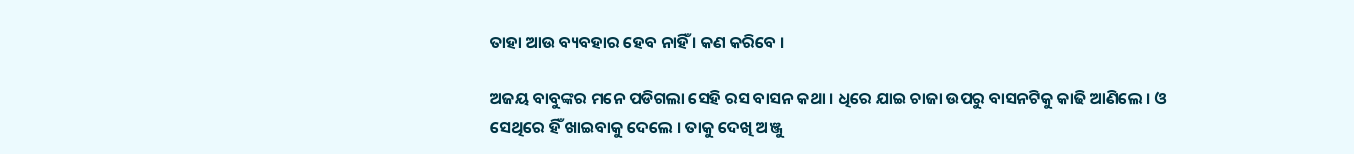ତାହା ଆଉ ବ୍ୟବହାର ହେବ ନାହିଁ । କଣ କରିବେ ।

ଅଜୟ ବାବୁଙ୍କର ମନେ ପଡିଗଲା ସେହି ରସ ବାସନ କଥା । ଧିରେ ଯାଇ ଚାଜା ଉପରୁ ବାସନଟିକୁ କାଢି ଆଣିଲେ । ଓ ସେଥିରେ ହିଁ ଖାଇବାକୁ ଦେଲେ । ତାକୁ ଦେଖି ଅଞ୍ଜୁ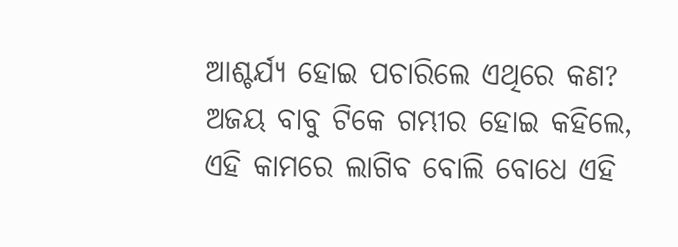ଆଶ୍ଚର୍ଯ୍ୟ ହୋଇ ପଚାରିଲେ ଏଥିରେ କଣ? ଅଜୟ ବାବୁ ଟିକେ ଗମ୍ଭୀର ହୋଇ କହିଲେ, ଏହି କାମରେ ଲାଗିବ ବୋଲି ବୋଧେ ଏହି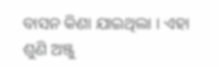ବାସନ କିଣା ଯାଇଥିଲା । ଏହା ଶୁଣି ଅଞ୍ଜୁ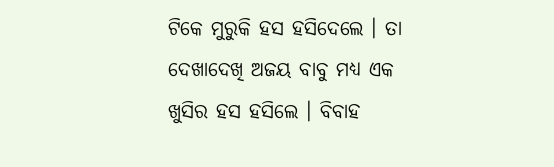ଟିକେ ମୁରୁକି ହସ ହସିଦେଲେ । ତା ଦେଖାଦେଖି ଅଜୟ ବାବୁ ମଧ୍ୟ ଏକ ଖୁସିର ହସ ହସିଲେ । ବିବାହ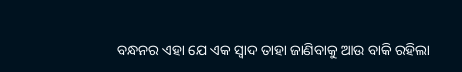ବନ୍ଧନର ଏହା ଯେ ଏକ ସ୍ୱାଦ ତାହା ଜାଣିବାକୁ ଆଉ ବାକି ରହିଲା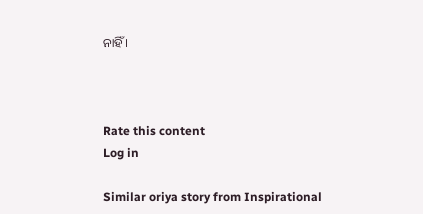ନାହିଁ ।



Rate this content
Log in

Similar oriya story from Inspirational